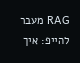RAG מעבר להייפ: איך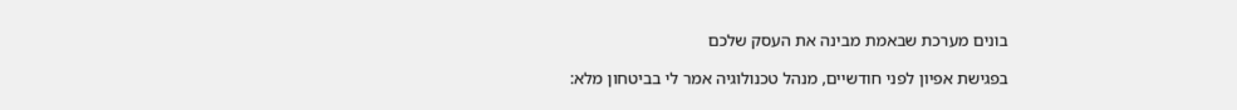בונים מערכת שבאמת מבינה את העסק שלכם

בפגישת אפיון לפני חודשיים, מנהל טכנולוגיה אמר לי בביטחון מלא: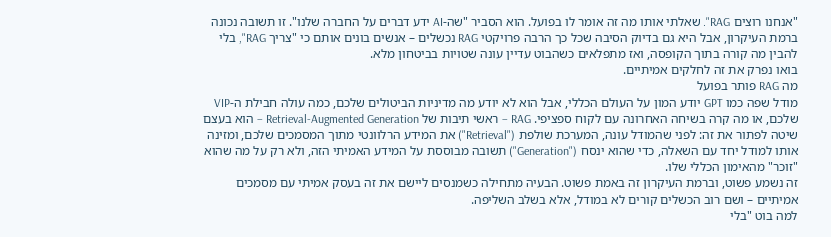"אנחנו רוצים RAG". שאלתי אותו מה זה אומר לו בפועל. הוא הסביר "שה-AI ידע דברים על החברה שלנו". זו תשובה נכונה ברמת העיקרון, אבל היא גם בדיוק הסיבה שכל כך הרבה פרויקטי RAG נכשלים – אנשים בונים אותם כי "צריך RAG", בלי להבין מה קורה בתוך הקופסה, ואז מתפלאים כשהבוט עדיין עונה שטויות בביטחון מלא.
בואו נפרק את זה לחלקים אמיתיים.
מה RAG פותר בפועל
מודל שפה כמו GPT יודע המון על העולם הכללי, אבל הוא לא יודע מה מדיניות הביטולים שלכם, כמה עולה חבילת ה-VIP שלכם, או מה קרה בשיחה האחרונה עם לקוח ספציפי. RAG – ראשי תיבות של Retrieval-Augmented Generation – הוא בעצם שיטה לפתור את זה: לפני שהמודל עונה, המערכת שולפת ("Retrieval") את המידע הרלוונטי מתוך המסמכים שלכם, ומזינה אותו למודל יחד עם השאלה, כדי שהוא ינסח ("Generation") תשובה מבוססת על המידע האמיתי הזה, ולא רק על מה שהוא "זוכר" מהאימון הכללי שלו.
זה נשמע פשוט, וברמת העיקרון זה באמת פשוט. הבעיה מתחילה כשמנסים ליישם את זה בעסק אמיתי עם מסמכים אמיתיים – ושם רוב הכשלים קורים לא במודל, אלא בשלב השליפה.
למה בוט "בלי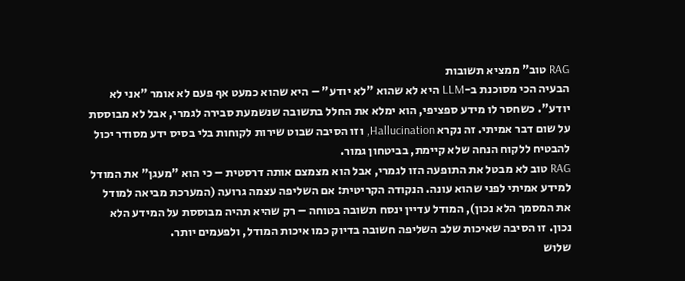RAG טוב" ממציא תשובות
הבעיה הכי מסוכנת ב-LLM היא לא שהוא "לא יודע" – היא שהוא כמעט אף פעם לא אומר "אני לא יודע". כשחסר לו מידע ספציפי, הוא ימלא את החלל בתשובה שנשמעת סבירה לגמרי, אבל לא מבוססת על שום דבר אמיתי. זה נקרא Hallucination, וזו הסיבה שבוט שירות לקוחות בלי בסיס ידע מסודר יכול להבטיח ללקוח הנחה שלא קיימת, בביטחון גמור.
RAG טוב לא מבטל את התופעה הזו לגמרי, אבל הוא מצמצם אותה דרסטית – כי הוא "מעגן" את המודל למידע אמיתי לפני שהוא עונה. הנקודה הקריטית: אם השליפה עצמה גרועה (המערכת מביאה למודל את המסמך הלא נכון), המודל עדיין ינסח תשובה בטוחה – רק שהיא תהיה מבוססת על המידע הלא נכון. זו הסיבה שאיכות שלב השליפה חשובה בדיוק כמו איכות המודל, ולפעמים יותר.
שלוש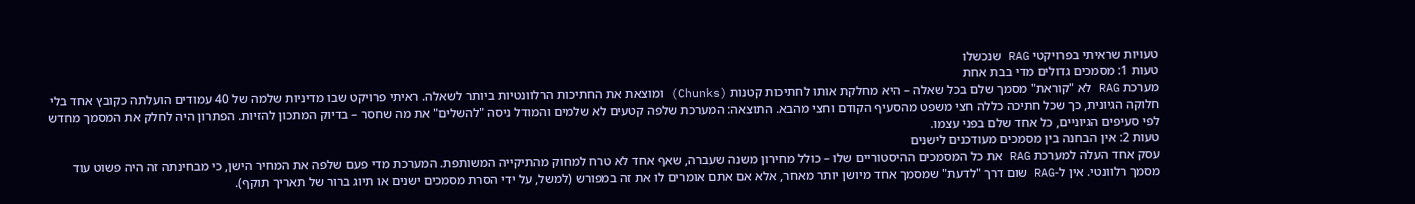טעויות שראיתי בפרויקטי RAG שנכשלו
טעות 1: מסמכים גדולים מדי בבת אחת
מערכת RAG לא "קוראת" מסמך שלם בכל שאלה – היא מחלקת אותו לחתיכות קטנות (Chunks) ומוצאת את החתיכות הרלוונטיות ביותר לשאלה. ראיתי פרויקט שבו מדיניות שלמה של 40 עמודים הועלתה כקובץ אחד בלי חלוקה הגיונית, כך שכל חתיכה כללה חצי משפט מהסעיף הקודם וחצי מהבא. התוצאה: המערכת שלפה קטעים לא שלמים והמודל ניסה "להשלים" את מה שחסר – בדיוק המתכון להזיות. הפתרון היה לחלק את המסמך מחדש לפי סעיפים הגיוניים, כל אחד שלם בפני עצמו.
טעות 2: אין הבחנה בין מסמכים מעודכנים לישנים
עסק אחד העלה למערכת RAG את כל המסמכים ההיסטוריים שלו – כולל מחירון משנה שעברה, שאף אחד לא טרח למחוק מהתיקייה המשותפת. המערכת מדי פעם שלפה את המחיר הישן, כי מבחינתה זה היה פשוט עוד מסמך רלוונטי. אין ל-RAG שום דרך "לדעת" שמסמך אחד מיושן יותר מאחר, אלא אם אתם אומרים לו את זה במפורש (למשל, על ידי הסרת מסמכים ישנים או תיוג ברור של תאריך תוקף).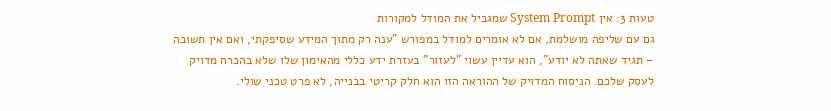טעות 3: אין System Prompt שמגביל את המודל למקורות
גם עם שליפה מושלמת, אם לא אומרים למודל במפורש "ענה רק מתוך המידע שסיפקתי, ואם אין תשובה – תגיד שאתה לא יודע", הוא עדיין עשוי "לעזור" בעזרת ידע כללי מהאימון שלו שלא בהכרח מדויק לעסק שלכם. הניסוח המדויק של ההוראה הזו הוא חלק קריטי בבנייה, לא פרט טכני שולי.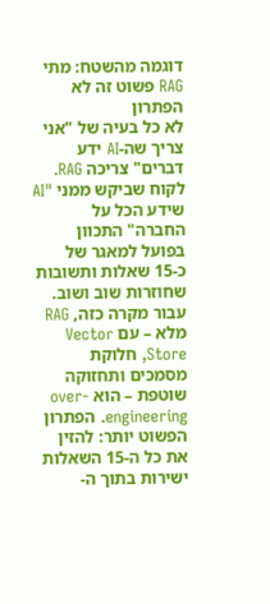דוגמה מהשטח: מתי RAG פשוט זה לא הפתרון
לא כל בעיה של "אני צריך שה-AI ידע דברים" צריכה RAG. לקוח שביקש ממני "AI שידע הכל על החברה" התכוון בפועל למאגר של כ-15 שאלות ותשובות שחוזרות שוב ושוב. עבור מקרה כזה, RAG מלא – עם Vector Store, חלוקת מסמכים ותחזוקה שוטפת – הוא over-engineering. הפתרון הפשוט יותר: להזין את כל ה-15 השאלות ישירות בתוך ה-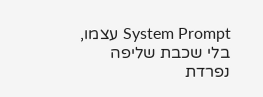System Prompt עצמו, בלי שכבת שליפה נפרדת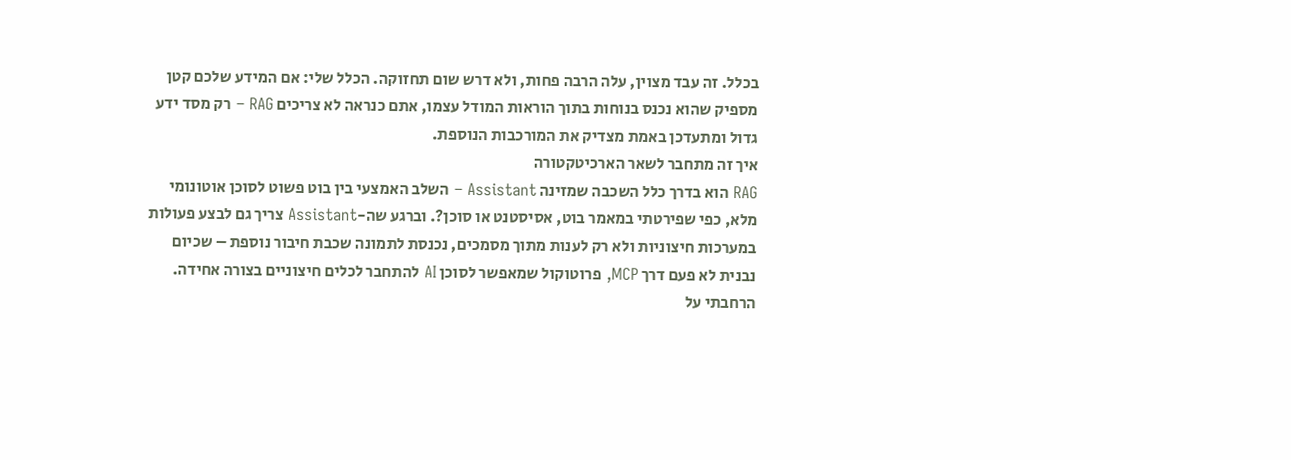בכלל. זה עבד מצוין, עלה הרבה פחות, ולא דרש שום תחזוקה. הכלל שלי: אם המידע שלכם קטן מספיק שהוא נכנס בנוחות בתוך הוראות המודל עצמו, אתם כנראה לא צריכים RAG – רק מסד ידע גדול ומתעדכן באמת מצדיק את המורכבות הנוספת.
איך זה מתחבר לשאר הארכיטקטורה
RAG הוא בדרך כלל השכבה שמזינה Assistant – השלב האמצעי בין בוט פשוט לסוכן אוטונומי מלא, כפי שפירטתי במאמר בוט, אסיסטנט או סוכן?. וברגע שה-Assistant צריך גם לבצע פעולות במערכות חיצוניות ולא רק לענות מתוך מסמכים, נכנסת לתמונה שכבת חיבור נוספת – שכיום נבנית לא פעם דרך MCP, פרוטוקול שמאפשר לסוכן AI להתחבר לכלים חיצוניים בצורה אחידה. הרחבתי על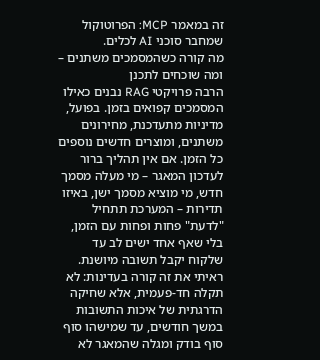זה במאמר MCP: הפרוטוקול שמחבר סוכני AI לכלים.
מה קורה כשהמסמכים משתנים – ומה שוכחים לתכנן
הרבה פרויקטי RAG נבנים כאילו המסמכים קפואים בזמן. בפועל, מדיניות מתעדכנת, מחירונים משתנים, ומוצרים חדשים נוספים כל הזמן. אם אין תהליך ברור לעדכון המאגר – מי מעלה מסמך חדש, מי מוציא מסמך ישן, באיזו תדירות – המערכת תתחיל "לדעת" פחות ופחות עם הזמן, בלי שאף אחד ישים לב עד שלקוח יקבל תשובה מיושנת. ראיתי את זה קורה בעדינות: לא תקלה חד-פעמית, אלא שחיקה הדרגתית של איכות התשובות במשך חודשים, עד שמישהו סוף סוף בודק ומגלה שהמאגר לא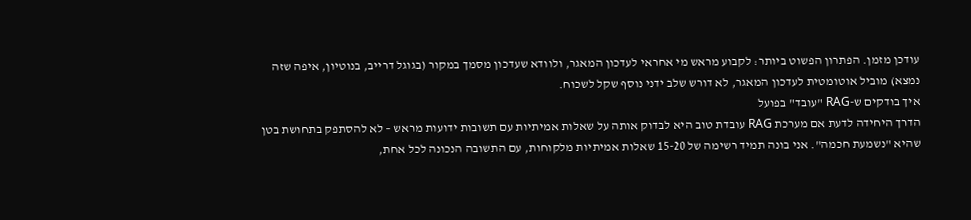עודכן מזמן. הפתרון הפשוט ביותר: לקבוע מראש מי אחראי לעדכון המאגר, ולוודא שעדכון מסמך במקור (בגוגל דרייב, בנוטיון, איפה שזה נמצא) מוביל אוטומטית לעדכון המאגר, לא דורש שלב ידני נוסף שקל לשכוח.
איך בודקים ש-RAG "עובד" בפועל
הדרך היחידה לדעת אם מערכת RAG עובדת טוב היא לבדוק אותה על שאלות אמיתיות עם תשובות ידועות מראש – לא להסתפק בתחושת בטן שהיא "נשמעת חכמה". אני בונה תמיד רשימה של 15-20 שאלות אמיתיות מלקוחות, עם התשובה הנכונה לכל אחת,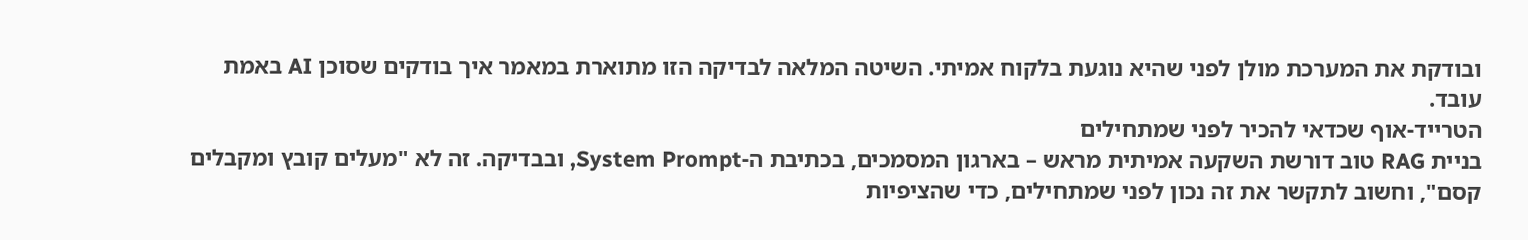ובודקת את המערכת מולן לפני שהיא נוגעת בלקוח אמיתי. השיטה המלאה לבדיקה הזו מתוארת במאמר איך בודקים שסוכן AI באמת עובד.
הטרייד-אוף שכדאי להכיר לפני שמתחילים
בניית RAG טוב דורשת השקעה אמיתית מראש – בארגון המסמכים, בכתיבת ה-System Prompt, ובבדיקה. זה לא "מעלים קובץ ומקבלים קסם", וחשוב לתקשר את זה נכון לפני שמתחילים, כדי שהציפיות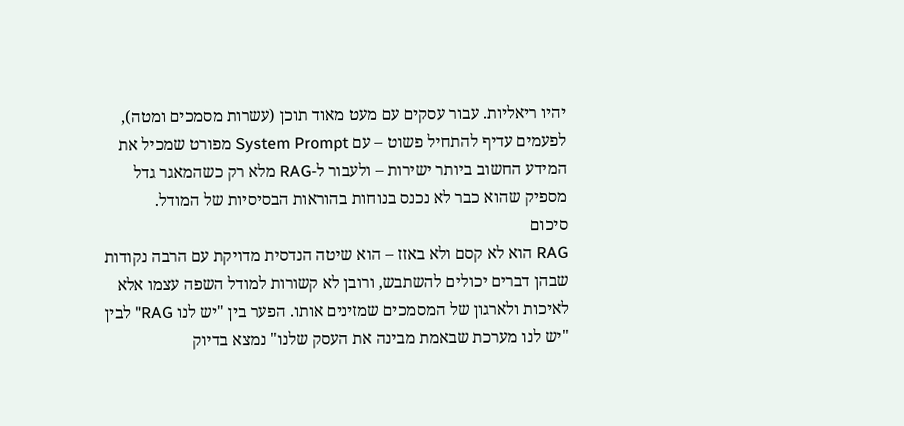יהיו ריאליות. עבור עסקים עם מעט מאוד תוכן (עשרות מסמכים ומטה), לפעמים עדיף להתחיל פשוט – עם System Prompt מפורט שמכיל את המידע החשוב ביותר ישירות – ולעבור ל-RAG מלא רק כשהמאגר גדל מספיק שהוא כבר לא נכנס בנוחות בהוראות הבסיסיות של המודל.
סיכום
RAG הוא לא קסם ולא באזז – הוא שיטה הנדסית מדויקת עם הרבה נקודות שבהן דברים יכולים להשתבש, ורובן לא קשורות למודל השפה עצמו אלא לאיכות ולארגון של המסמכים שמזינים אותו. הפער בין "יש לנו RAG" לבין "יש לנו מערכת שבאמת מבינה את העסק שלנו" נמצא בדיוק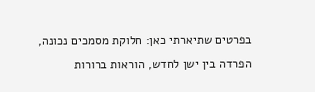בפרטים שתיארתי כאן: חלוקת מסמכים נכונה, הפרדה בין ישן לחדש, הוראות ברורות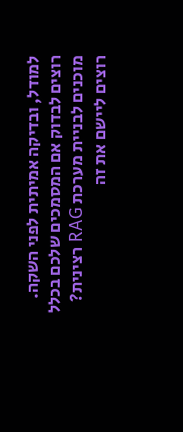למודל, ובדיקה אמיתית לפני השקה.
רוצים לבדוק אם המסמכים שלכם בכלל מוכנים לבניית מערכת RAG רצינית?
רוצים ליישם את זה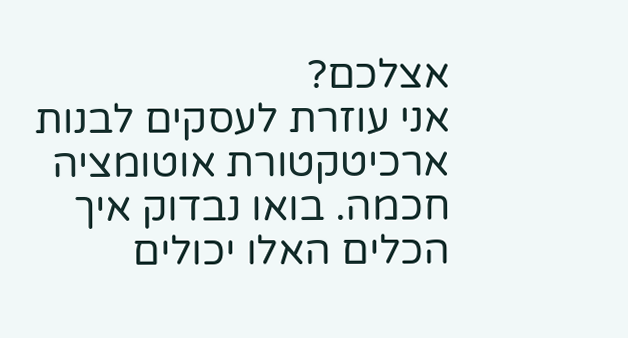אצלכם?
אני עוזרת לעסקים לבנות ארכיטקטורת אוטומציה חכמה. בואו נבדוק איך הכלים האלו יכולים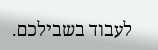לעבוד בשבילכם.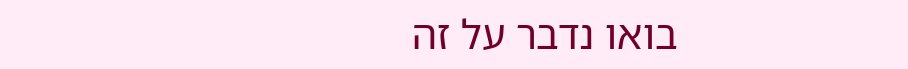בואו נדבר על זה